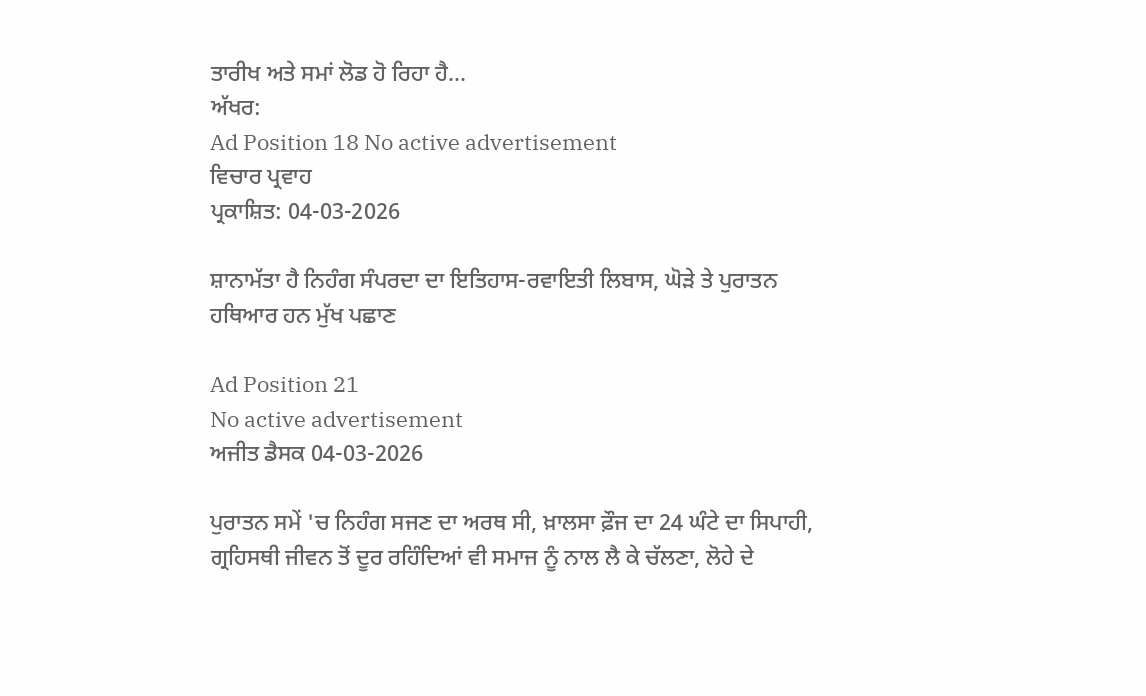ਤਾਰੀਖ ਅਤੇ ਸਮਾਂ ਲੋਡ ਹੋ ਰਿਹਾ ਹੈ...
ਅੱਖਰ:
Ad Position 18 No active advertisement
ਵਿਚਾਰ ਪ੍ਰਵਾਹ
ਪ੍ਰਕਾਸ਼ਿਤ: 04-03-2026

ਸ਼ਾਨਾਮੱਤਾ ਹੈ ਨਿਹੰਗ ਸੰਪਰਦਾ ਦਾ ਇਤਿਹਾਸ-ਰਵਾਇਤੀ ਲਿਬਾਸ, ਘੋੜੇ ਤੇ ਪੁਰਾਤਨ ਹਥਿਆਰ ਹਨ ਮੁੱਖ ਪਛਾਣ

Ad Position 21
No active advertisement
ਅਜੀਤ ਡੈਸਕ 04-03-2026

ਪੁਰਾਤਨ ਸਮੇਂ 'ਚ ਨਿਹੰਗ ਸਜਣ ਦਾ ਅਰਥ ਸੀ, ਖ਼ਾਲਸਾ ਫ਼ੌਜ ਦਾ 24 ਘੰਟੇ ਦਾ ਸਿਪਾਹੀ, ਗ੍ਰਹਿਸਥੀ ਜੀਵਨ ਤੋਂ ਦੂਰ ਰਹਿੰਦਿਆਂ ਵੀ ਸਮਾਜ ਨੂੰ ਨਾਲ ਲੈ ਕੇ ਚੱਲਣਾ, ਲੋਹੇ ਦੇ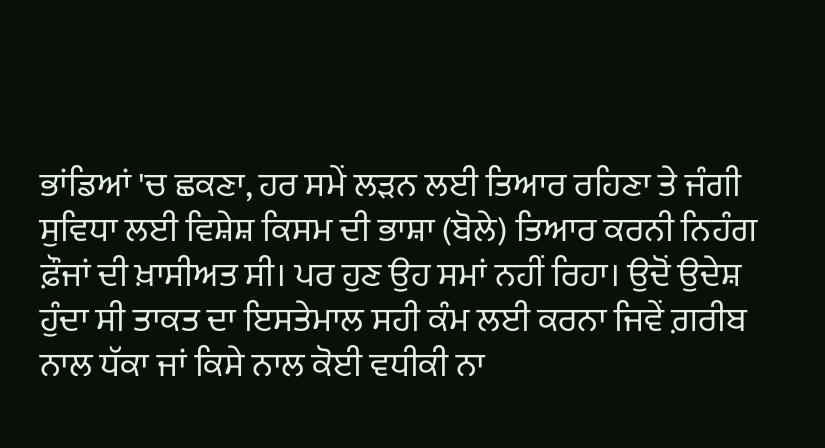ਭਾਂਡਿਆਂ 'ਚ ਛਕਣਾ, ਹਰ ਸਮੇਂ ਲੜਨ ਲਈ ਤਿਆਰ ਰਹਿਣਾ ਤੇ ਜੰਗੀ ਸੁਵਿਧਾ ਲਈ ਵਿਸ਼ੇਸ਼ ਕਿਸਮ ਦੀ ਭਾਸ਼ਾ (ਬੋਲੇ) ਤਿਆਰ ਕਰਨੀ ਨਿਹੰਗ ਫ਼ੌਜਾਂ ਦੀ ਖ਼ਾਸੀਅਤ ਸੀ। ਪਰ ਹੁਣ ਉਹ ਸਮਾਂ ਨਹੀਂ ਰਿਹਾ। ਉਦੋਂ ਉਦੇਸ਼ ਹੁੰਦਾ ਸੀ ਤਾਕਤ ਦਾ ਇਸਤੇਮਾਲ ਸਹੀ ਕੰਮ ਲਈ ਕਰਨਾ ਜਿਵੇਂ ਗ਼ਰੀਬ ਨਾਲ ਧੱਕਾ ਜਾਂ ਕਿਸੇ ਨਾਲ ਕੋਈ ਵਧੀਕੀ ਨਾ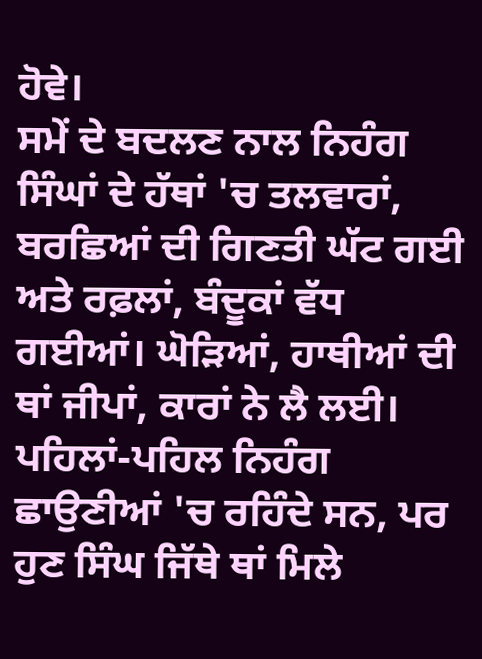ਹੋਵੇ।
ਸਮੇਂ ਦੇ ਬਦਲਣ ਨਾਲ ਨਿਹੰਗ ਸਿੰਘਾਂ ਦੇ ਹੱਥਾਂ 'ਚ ਤਲਵਾਰਾਂ, ਬਰਛਿਆਂ ਦੀ ਗਿਣਤੀ ਘੱਟ ਗਈ ਅਤੇ ਰਫ਼ਲਾਂ, ਬੰਦੂਕਾਂ ਵੱਧ ਗਈਆਂ। ਘੋੜਿਆਂ, ਹਾਥੀਆਂ ਦੀ ਥਾਂ ਜੀਪਾਂ, ਕਾਰਾਂ ਨੇ ਲੈ ਲਈ। ਪਹਿਲਾਂ-ਪਹਿਲ ਨਿਹੰਗ ਛਾਉਣੀਆਂ 'ਚ ਰਹਿੰਦੇ ਸਨ, ਪਰ ਹੁਣ ਸਿੰਘ ਜਿੱਥੇ ਥਾਂ ਮਿਲੇ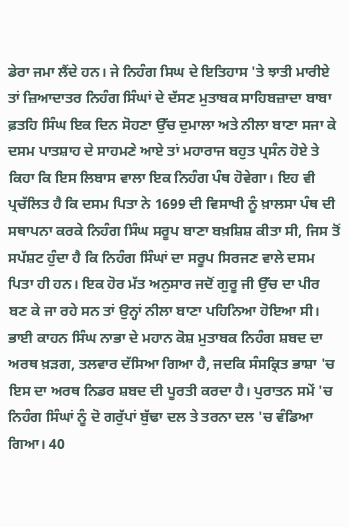ਡੇਰਾ ਜਮਾ ਲੈਂਦੇ ਹਨ। ਜੇ ਨਿਹੰਗ ਸਿਘ ਦੇ ਇਤਿਹਾਸ 'ਤੇ ਝਾਤੀ ਮਾਰੀਏ ਤਾਂ ਜ਼ਿਆਦਾਤਰ ਨਿਹੰਗ ਸਿੰਘਾਂ ਦੇ ਦੱਸਣ ਮੁਤਾਬਕ ਸਾਹਿਬਜ਼ਾਦਾ ਬਾਬਾ ਫ਼ਤਹਿ ਸਿੰਘ ਇਕ ਦਿਨ ਸੋਹਣਾ ਉੱਚ ਦੁਮਾਲਾ ਅਤੇ ਨੀਲਾ ਬਾਣਾ ਸਜਾ ਕੇ ਦਸਮ ਪਾਤਸ਼ਾਹ ਦੇ ਸਾਹਮਣੇ ਆਏ ਤਾਂ ਮਹਾਰਾਜ ਬਹੁਤ ਪ੍ਰਸੰਨ ਹੋਏ ਤੇ ਕਿਹਾ ਕਿ ਇਸ ਲਿਬਾਸ ਵਾਲਾ ਇਕ ਨਿਹੰਗ ਪੰਥ ਹੋਵੇਗਾ। ਇਹ ਵੀ ਪ੍ਰਚੱਲਿਤ ਹੈ ਕਿ ਦਸਮ ਪਿਤਾ ਨੇ 1699 ਦੀ ਵਿਸਾਖੀ ਨੂੰ ਖ਼ਾਲਸਾ ਪੰਥ ਦੀ ਸਥਾਪਨਾ ਕਰਕੇ ਨਿਹੰਗ ਸਿੰਘ ਸਰੂਪ ਬਾਣਾ ਬਖ਼ਸ਼ਿਸ਼ ਕੀਤਾ ਸੀ, ਜਿਸ ਤੋਂ ਸਪੱਸ਼ਟ ਹੁੰਦਾ ਹੈ ਕਿ ਨਿਹੰਗ ਸਿੰਘਾਂ ਦਾ ਸਰੂਪ ਸਿਰਜਣ ਵਾਲੇ ਦਸਮ ਪਿਤਾ ਹੀ ਹਨ। ਇਕ ਹੋਰ ਮੱਤ ਅਨੁਸਾਰ ਜਦੋਂ ਗੁਰੂ ਜੀ ਉੱਚ ਦਾ ਪੀਰ ਬਣ ਕੇ ਜਾ ਰਹੇ ਸਨ ਤਾਂ ਉਨ੍ਹਾਂ ਨੀਲਾ ਬਾਣਾ ਪਹਿਨਿਆ ਹੋਇਆ ਸੀ। ਭਾਈ ਕਾਹਨ ਸਿੰਘ ਨਾਭਾ ਦੇ ਮਹਾਨ ਕੋਸ਼ ਮੁਤਾਬਕ ਨਿਹੰਗ ਸ਼ਬਦ ਦਾ ਅਰਥ ਖ਼ੜਗ, ਤਲਵਾਰ ਦੱਸਿਆ ਗਿਆ ਹੈ, ਜਦਕਿ ਸੰਸਕ੍ਰਿਤ ਭਾਸ਼ਾ 'ਚ ਇਸ ਦਾ ਅਰਥ ਨਿਡਰ ਸ਼ਬਦ ਦੀ ਪੂਰਤੀ ਕਰਦਾ ਹੈ। ਪੁਰਾਤਨ ਸਮੇਂ 'ਚ ਨਿਹੰਗ ਸਿੰਘਾਂ ਨੂੰ ਦੋ ਗਰੁੱਪਾਂ ਬੁੱਢਾ ਦਲ ਤੇ ਤਰਨਾ ਦਲ 'ਚ ਵੰਡਿਆ ਗਿਆ। 40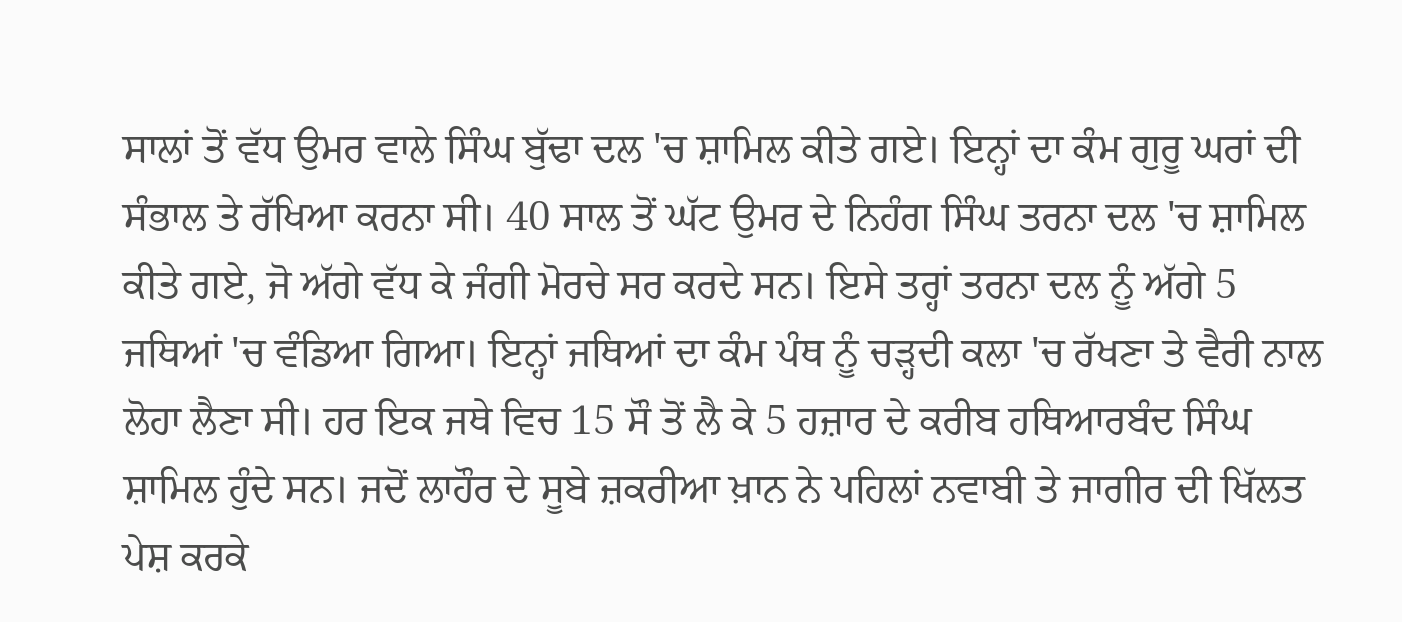ਸਾਲਾਂ ਤੋਂ ਵੱਧ ਉਮਰ ਵਾਲੇ ਸਿੰਘ ਬੁੱਢਾ ਦਲ 'ਚ ਸ਼ਾਮਿਲ ਕੀਤੇ ਗਏ। ਇਨ੍ਹਾਂ ਦਾ ਕੰਮ ਗੁਰੂ ਘਰਾਂ ਦੀ ਸੰਭਾਲ ਤੇ ਰੱਖਿਆ ਕਰਨਾ ਸੀ। 40 ਸਾਲ ਤੋਂ ਘੱਟ ਉਮਰ ਦੇ ਨਿਹੰਗ ਸਿੰਘ ਤਰਨਾ ਦਲ 'ਚ ਸ਼ਾਮਿਲ ਕੀਤੇ ਗਏ, ਜੋ ਅੱਗੇ ਵੱਧ ਕੇ ਜੰਗੀ ਮੋਰਚੇ ਸਰ ਕਰਦੇ ਸਨ। ਇਸੇ ਤਰ੍ਹਾਂ ਤਰਨਾ ਦਲ ਨੂੰ ਅੱਗੇ 5 ਜਥਿਆਂ 'ਚ ਵੰਡਿਆ ਗਿਆ। ਇਨ੍ਹਾਂ ਜਥਿਆਂ ਦਾ ਕੰਮ ਪੰਥ ਨੂੰ ਚੜ੍ਹਦੀ ਕਲਾ 'ਚ ਰੱਖਣਾ ਤੇ ਵੈਰੀ ਨਾਲ ਲੋਹਾ ਲੈਣਾ ਸੀ। ਹਰ ਇਕ ਜਥੇ ਵਿਚ 15 ਸੌ ਤੋਂ ਲੈ ਕੇ 5 ਹਜ਼ਾਰ ਦੇ ਕਰੀਬ ਹਥਿਆਰਬੰਦ ਸਿੰਘ ਸ਼ਾਮਿਲ ਹੁੰਦੇ ਸਨ। ਜਦੋਂ ਲਾਹੌਰ ਦੇ ਸੂਬੇ ਜ਼ਕਰੀਆ ਖ਼ਾਨ ਨੇ ਪਹਿਲਾਂ ਨਵਾਬੀ ਤੇ ਜਾਗੀਰ ਦੀ ਖਿੱਲਤ ਪੇਸ਼ ਕਰਕੇ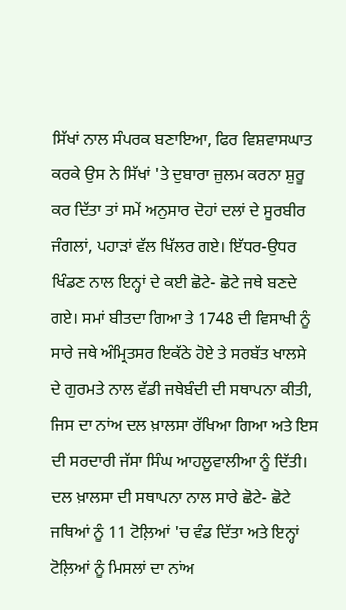ਸਿੱਖਾਂ ਨਾਲ ਸੰਪਰਕ ਬਣਾਇਆ, ਫਿਰ ਵਿਸ਼ਵਾਸਘਾਤ ਕਰਕੇ ਉਸ ਨੇ ਸਿੱਖਾਂ 'ਤੇ ਦੁਬਾਰਾ ਜ਼ੁਲਮ ਕਰਨਾ ਸ਼ੁਰੂ ਕਰ ਦਿੱਤਾ ਤਾਂ ਸਮੇਂ ਅਨੁਸਾਰ ਦੋਹਾਂ ਦਲਾਂ ਦੇ ਸੂਰਬੀਰ ਜੰਗਲਾਂ, ਪਹਾੜਾਂ ਵੱਲ ਖਿੱਲਰ ਗਏ। ਇੱਧਰ-ਉਧਰ ਖਿੰਡਣ ਨਾਲ ਇਨ੍ਹਾਂ ਦੇ ਕਈ ਛੋਟੇ- ਛੋਟੇ ਜਥੇ ਬਣਦੇ ਗਏ। ਸਮਾਂ ਬੀਤਦਾ ਗਿਆ ਤੇ 1748 ਦੀ ਵਿਸਾਖੀ ਨੂੰ ਸਾਰੇ ਜਥੇ ਅੰਮ੍ਰਿਤਸਰ ਇਕੱਠੇ ਹੋਏ ਤੇ ਸਰਬੱਤ ਖਾਲਸੇ ਦੇ ਗੁਰਮਤੇ ਨਾਲ ਵੱਡੀ ਜਥੇਬੰਦੀ ਦੀ ਸਥਾਪਨਾ ਕੀਤੀ, ਜਿਸ ਦਾ ਨਾਂਅ ਦਲ ਖ਼ਾਲਸਾ ਰੱਖਿਆ ਗਿਆ ਅਤੇ ਇਸ ਦੀ ਸਰਦਾਰੀ ਜੱਸਾ ਸਿੰਘ ਆਹਲੂਵਾਲੀਆ ਨੂੰ ਦਿੱਤੀ। ਦਲ ਖ਼ਾਲਸਾ ਦੀ ਸਥਾਪਨਾ ਨਾਲ ਸਾਰੇ ਛੋਟੇ- ਛੋਟੇ ਜਥਿਆਂ ਨੂੰ 11 ਟੋਲ਼ਿਆਂ 'ਚ ਵੰਡ ਦਿੱਤਾ ਅਤੇ ਇਨ੍ਹਾਂ ਟੋਲ਼ਿਆਂ ਨੂੰ ਮਿਸਲਾਂ ਦਾ ਨਾਂਅ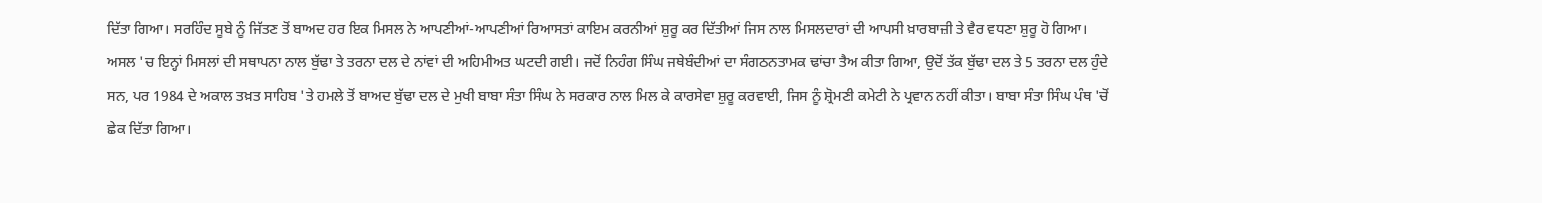ਦਿੱਤਾ ਗਿਆ। ਸਰਹਿੰਦ ਸੂਬੇ ਨੂੰ ਜਿੱਤਣ ਤੋਂ ਬਾਅਦ ਹਰ ਇਕ ਮਿਸਲ ਨੇ ਆਪਣੀਆਂ-ਆਪਣੀਆਂ ਰਿਆਸਤਾਂ ਕਾਇਮ ਕਰਨੀਆਂ ਸ਼ੁਰੂ ਕਰ ਦਿੱਤੀਆਂ ਜਿਸ ਨਾਲ ਮਿਸਲਦਾਰਾਂ ਦੀ ਆਪਸੀ ਖ਼ਾਰਬਾਜ਼ੀ ਤੇ ਵੈਰ ਵਧਣਾ ਸ਼ੁਰੂ ਹੋ ਗਿਆ। ਅਸਲ 'ਚ ਇਨ੍ਹਾਂ ਮਿਸਲਾਂ ਦੀ ਸਥਾਪਨਾ ਨਾਲ ਬੁੱਢਾ ਤੇ ਤਰਨਾ ਦਲ ਦੇ ਨਾਂਵਾਂ ਦੀ ਅਹਿਮੀਅਤ ਘਟਦੀ ਗਈ। ਜਦੋਂ ਨਿਹੰਗ ਸਿੰਘ ਜਥੇਬੰਦੀਆਂ ਦਾ ਸੰਗਠਨਤਾਮਕ ਢਾਂਚਾ ਤੈਅ ਕੀਤਾ ਗਿਆ, ਉਦੋਂ ਤੱਕ ਬੁੱਢਾ ਦਲ ਤੇ 5 ਤਰਨਾ ਦਲ ਹੁੰਦੇ ਸਨ, ਪਰ 1984 ਦੇ ਅਕਾਲ ਤਖ਼ਤ ਸਾਹਿਬ 'ਤੇ ਹਮਲੇ ਤੋਂ ਬਾਅਦ ਬੁੱਢਾ ਦਲ ਦੇ ਮੁਖੀ ਬਾਬਾ ਸੰਤਾ ਸਿੰਘ ਨੇ ਸਰਕਾਰ ਨਾਲ ਮਿਲ ਕੇ ਕਾਰਸੇਵਾ ਸ਼ੁਰੂ ਕਰਵਾਈ, ਜਿਸ ਨੂੰ ਸ਼੍ਰੋਮਣੀ ਕਮੇਟੀ ਨੇ ਪ੍ਰਵਾਨ ਨਹੀਂ ਕੀਤਾ। ਬਾਬਾ ਸੰਤਾ ਸਿੰਘ ਪੰਥ 'ਚੋਂ ਛੇਕ ਦਿੱਤਾ ਗਿਆ।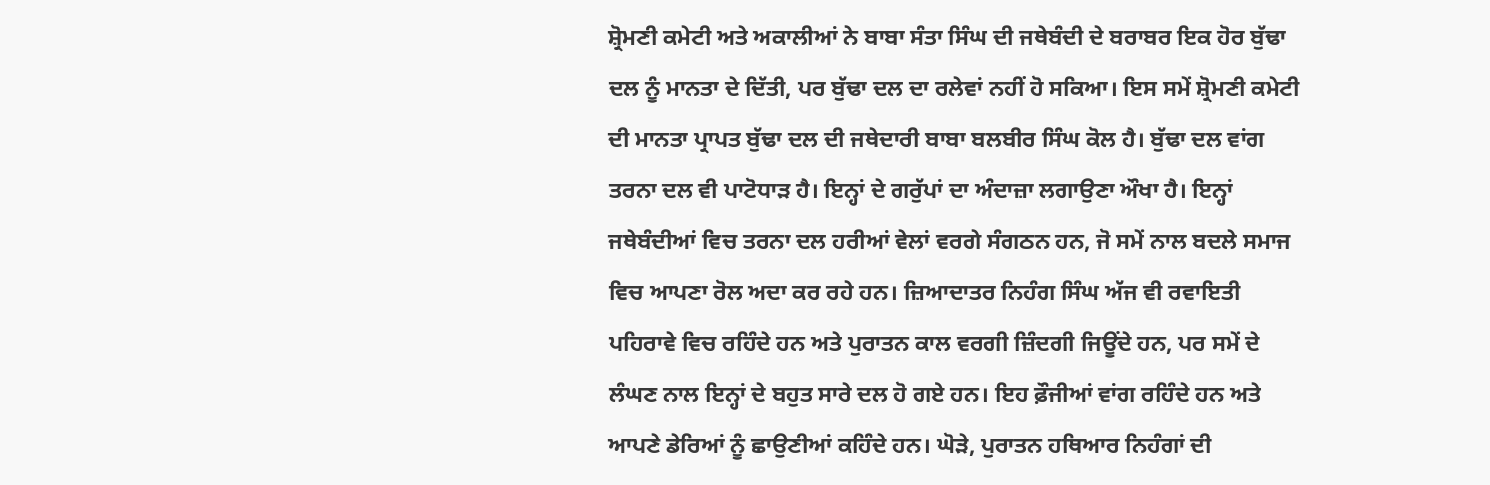ਸ਼੍ਰੋਮਣੀ ਕਮੇਟੀ ਅਤੇ ਅਕਾਲੀਆਂ ਨੇ ਬਾਬਾ ਸੰਤਾ ਸਿੰਘ ਦੀ ਜਥੇਬੰਦੀ ਦੇ ਬਰਾਬਰ ਇਕ ਹੋਰ ਬੁੱਢਾ ਦਲ ਨੂੰ ਮਾਨਤਾ ਦੇ ਦਿੱਤੀ, ਪਰ ਬੁੱਢਾ ਦਲ ਦਾ ਰਲੇਵਾਂ ਨਹੀਂ ਹੋ ਸਕਿਆ। ਇਸ ਸਮੇਂ ਸ਼੍ਰੋਮਣੀ ਕਮੇਟੀ ਦੀ ਮਾਨਤਾ ਪ੍ਰਾਪਤ ਬੁੱਢਾ ਦਲ ਦੀ ਜਥੇਦਾਰੀ ਬਾਬਾ ਬਲਬੀਰ ਸਿੰਘ ਕੋਲ ਹੈ। ਬੁੱਢਾ ਦਲ ਵਾਂਗ ਤਰਨਾ ਦਲ ਵੀ ਪਾਟੋਧਾੜ ਹੈ। ਇਨ੍ਹਾਂ ਦੇ ਗਰੁੱਪਾਂ ਦਾ ਅੰਦਾਜ਼ਾ ਲਗਾਉਣਾ ਔਖਾ ਹੈ। ਇਨ੍ਹਾਂ ਜਥੇਬੰਦੀਆਂ ਵਿਚ ਤਰਨਾ ਦਲ ਹਰੀਆਂ ਵੇਲਾਂ ਵਰਗੇ ਸੰਗਠਨ ਹਨ, ਜੋ ਸਮੇਂ ਨਾਲ ਬਦਲੇ ਸਮਾਜ ਵਿਚ ਆਪਣਾ ਰੋਲ ਅਦਾ ਕਰ ਰਹੇ ਹਨ। ਜ਼ਿਆਦਾਤਰ ਨਿਹੰਗ ਸਿੰਘ ਅੱਜ ਵੀ ਰਵਾਇਤੀ ਪਹਿਰਾਵੇ ਵਿਚ ਰਹਿੰਦੇ ਹਨ ਅਤੇ ਪੁਰਾਤਨ ਕਾਲ ਵਰਗੀ ਜ਼ਿੰਦਗੀ ਜਿਊਂਦੇ ਹਨ, ਪਰ ਸਮੇਂ ਦੇ ਲੰਘਣ ਨਾਲ ਇਨ੍ਹਾਂ ਦੇ ਬਹੁਤ ਸਾਰੇ ਦਲ ਹੋ ਗਏ ਹਨ। ਇਹ ਫ਼ੌਜੀਆਂ ਵਾਂਗ ਰਹਿੰਦੇ ਹਨ ਅਤੇ ਆਪਣੇ ਡੇਰਿਆਂ ਨੂੰ ਛਾਉਣੀਆਂ ਕਹਿੰਦੇ ਹਨ। ਘੋੜੇ, ਪੁਰਾਤਨ ਹਥਿਆਰ ਨਿਹੰਗਾਂ ਦੀ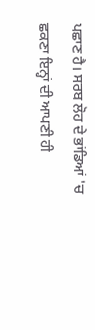ਪਛਾਣ ਹੈ। ਸਰਬ ਲੋਹ ਦੇ ਭਾਂਡਿਆਂ 'ਚ ਛਕਣਾ ਇਨ੍ਹਾਂ ਦੀ ਆਪਣੀ ਹੀ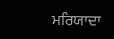ਮਰਿਯਾਦਾ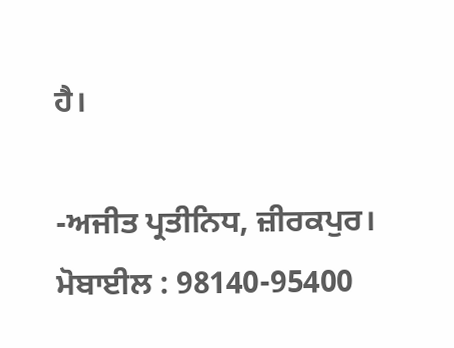ਹੈ।

-ਅਜੀਤ ਪ੍ਰਤੀਨਿਧ, ਜ਼ੀਰਕਪੁਰ।
ਮੋਬਾਈਲ : 98140-95400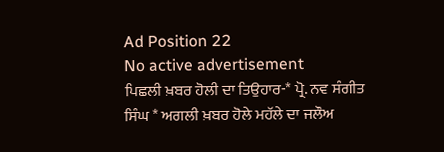Ad Position 22
No active advertisement
ਪਿਛਲੀ ਖ਼ਬਰ ਹੋਲੀ ਦਾ ਤਿਉਹਾਰ-* ਪ੍ਰੋ. ਨਵ ਸੰਗੀਤ ਸਿੰਘ * ਅਗਲੀ ਖ਼ਬਰ ਹੋਲੇ ਮਹੱਲੇ ਦਾ ਜਲੌਅ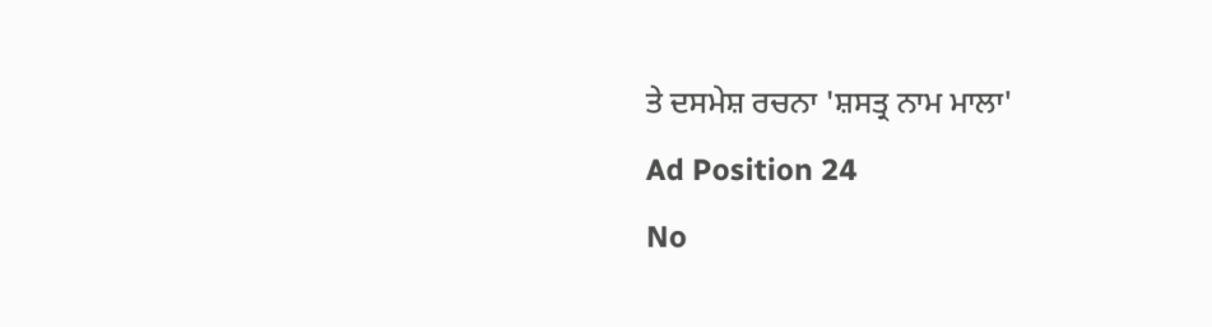ਤੇ ਦਸਮੇਸ਼ ਰਚਨਾ 'ਸ਼ਸਤ੍ਰ ਨਾਮ ਮਾਲਾ'
Ad Position 24
No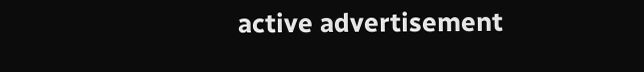active advertisement